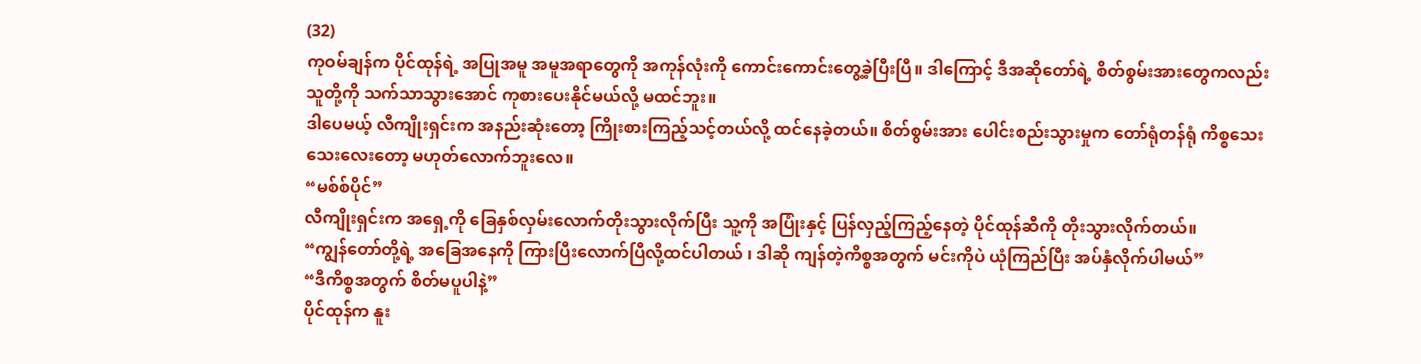(32)
ကုဝမ်ချန်က ပိုင်ထုန်ရဲ့ အပြုအမူ အမူအရာတွေကို အကုန်လုံးကို ကောင်းကောင်းတွေ့ခဲ့ပြီးပြီ။ ဒါကြောင့် ဒီအဆိုတော်ရဲ့ စိတ်စွမ်းအားတွေကလည်း သူတို့ကို သက်သာသွားအောင် ကုစားပေးနိုင်မယ်လို့ မထင်ဘူး။
ဒါပေမယ့် လီကျိုးရှင်းက အနည်းဆုံးတော့ ကြိုးစားကြည့်သင့်တယ်လို့ ထင်နေခဲ့တယ်။ စိတ်စွမ်းအား ပေါင်းစည်းသွားမှုက တော်ရုံတန်ရုံ ကိစ္စသေးသေးလေးတော့ မဟုတ်လောက်ဘူးလေ။
“မစ်စ်ပိုင်”
လီကျိုးရှင်းက အရှေ့ကို ခြေနှစ်လှမ်းလောက်တိုးသွားလိုက်ပြီး သူ့ကို အပြုံးနှင့် ပြန်လှည့်ကြည့်နေတဲ့ ပိုင်ထုန်ဆီကို တိုးသွားလိုက်တယ်။
“ကျွန်တော်တို့ရဲ့ အခြေအနေကို ကြားပြီးလောက်ပြီလို့ထင်ပါတယ် ၊ ဒါဆို ကျန်တဲ့ကိစ္စအတွက် မင်းကိုပဲ ယုံကြည်ပြီး အပ်နှံလိုက်ပါမယ်”
“ဒီကိစ္စအတွက် စိတ်မပူပါနဲ့”
ပိုင်ထုန်က နူး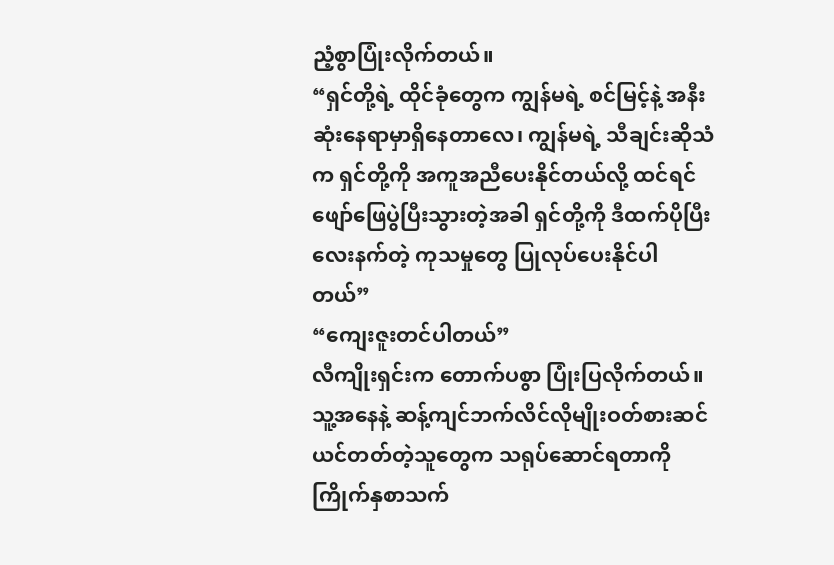ညံ့စွာပြုံးလိုက်တယ်။
“ရှင်တို့ရဲ့ ထိုင်ခုံတွေက ကျွန်မရဲ့ စင်မြင့်နဲ့ အနီးဆုံးနေရာမှာရှိနေတာလေ၊ ကျွန်မရဲ့ သီချင်းဆိုသံက ရှင်တို့ကို အကူအညီပေးနိုင်တယ်လို့ ထင်ရင် ဖျော်ဖြေပွဲပြီးသွားတဲ့အခါ ရှင်တို့ကို ဒီထက်ပိုပြီးလေးနက်တဲ့ ကုသမှုတွေ ပြုလုပ်ပေးနိုင်ပါတယ်”
“ကျေးဇူးတင်ပါတယ်”
လီကျိုးရှင်းက တောက်ပစွာ ပြုံးပြလိုက်တယ်။
သူ့အနေနဲ့ ဆန့်ကျင်ဘက်လိင်လိုမျိုးဝတ်စားဆင်ယင်တတ်တဲ့သူတွေက သရုပ်ဆောင်ရတာကို ကြိုက်နှစာသက်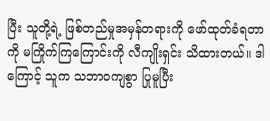ပြီး သူတို့ရဲ့ ဖြစ်တည်မှုအမှန်တရားကို ဖော်ထုတ်ခံရတာကို မကြိုက်ကြကြောင်းကို လီကျိုးရှင်း သိထားတယ်။ ဒါကြောင့် သူက သဘာဝကျစွာ ပြုမူပြီး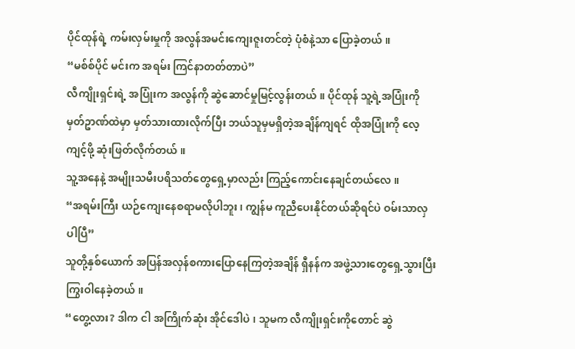ပိုင်ထုန်ရဲ့ ကမ်းလှမ်းမှုကို အလွန်အမင်းကျေးဇူးတင်တဲ့ ပုံစံနဲ့သာ ပြောခဲ့တယ်။
“မစ်စ်ပိုင် မင်းက အရမ်း ကြင်နာတတ်တာပဲ”
လီကျိုးရှင်းရဲ့ အပြုံးက အလွန်ကို ဆွဲဆောင်မှုမြင့်လွန်းတယ်။ ပိုင်ထုန် သူ့ရဲ့အပြုံးကို မှတ်ဥာဏ်ထဲမှာ မှတ်သားထားလိုက်ပြီး ဘယ်သူမှမရှိတဲ့အချိန်ကျရင် ထိုအပြုံးကို လေ့ကျင့်ဖို့ ဆုံးဖြတ်လိုက်တယ်။
သူ့အနေနဲ့ အမျိုးသမီးပရိသတ်တွေရှေ့မှာလည်း ကြည့်ကောင်းနေချင်တယ်လေ။
“အရမ်းကြီး ယဉ်ကျေးနေစရာမလိုပါဘူး၊ ကျွန်မ ကူညီပေးနိုင်တယ်ဆိုရင်ပဲ ဝမ်းသာလှပါပြီ”
သူတို့နှစ်ယောက် အပြန်အလှန်စကားပြောနေကြတဲ့အချိန် ရှီနန်က အဖွဲ့သားတွေရှေ့သွားပြီး ကြွးဝါနေခဲ့တယ်။
“တွေ့လား? ဒါက ငါ အကြိုက်ဆုံး အိုင်ဒေါပဲ၊ သူမက လီကျိုးရှင်းကိုတောင် ဆွဲ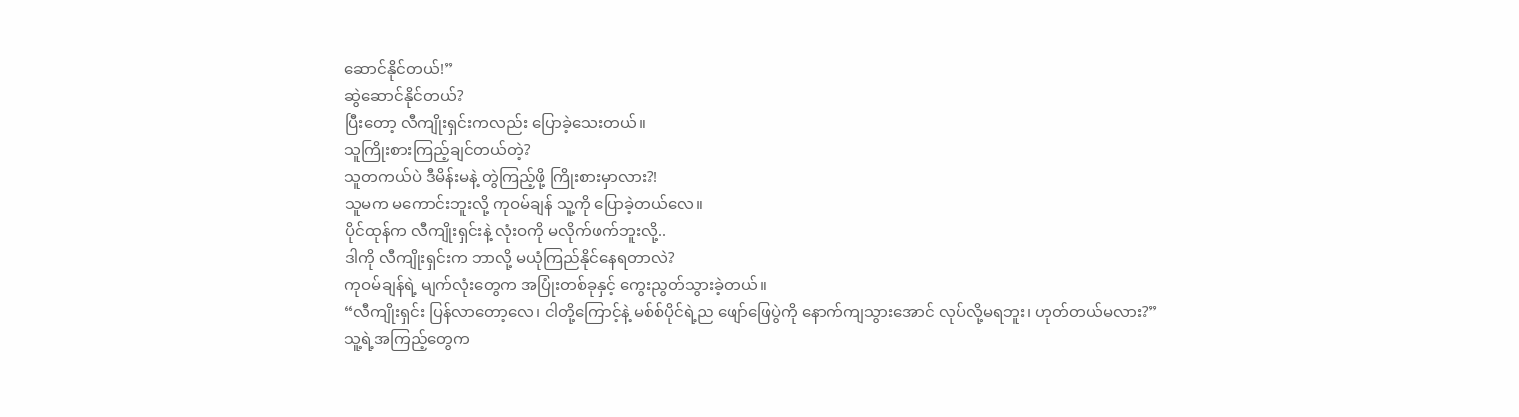ဆောင်နိုင်တယ်!”
ဆွဲဆောင်နိုင်တယ်?
ပြီးတော့ လီကျိုးရှင်းကလည်း ပြောခဲ့သေးတယ်။
သူကြိုးစားကြည့်ချင်တယ်တဲ့?
သူတကယ်ပဲ ဒီမိန်းမနဲ့ တွဲကြည့်ဖို့ ကြိုးစားမှာလား?!
သူမက မကောင်းဘူးလို့ ကုဝမ်ချန် သူ့ကို ပြောခဲ့တယ်လေ။
ပိုင်ထုန်က လီကျိုးရှင်းနဲ့ လုံးဝကို မလိုက်ဖက်ဘူးလို့..
ဒါကို လီကျိုးရှင်းက ဘာလို့ မယုံကြည်နိုင်နေရတာလဲ?
ကုဝမ်ချန်ရဲ့ မျက်လုံးတွေက အပြုံးတစ်ခုနှင့် ကွေးညွတ်သွားခဲ့တယ်။
“လီကျိုးရှင်း ပြန်လာတော့လေ၊ ငါတို့ကြောင့်နဲ့ မစ်စ်ပိုင်ရဲ့ည ဖျော်ဖြေပွဲကို နောက်ကျသွားအောင် လုပ်လို့မရဘူး၊ ဟုတ်တယ်မလား?”
သူ့ရဲ့အကြည့်တွေက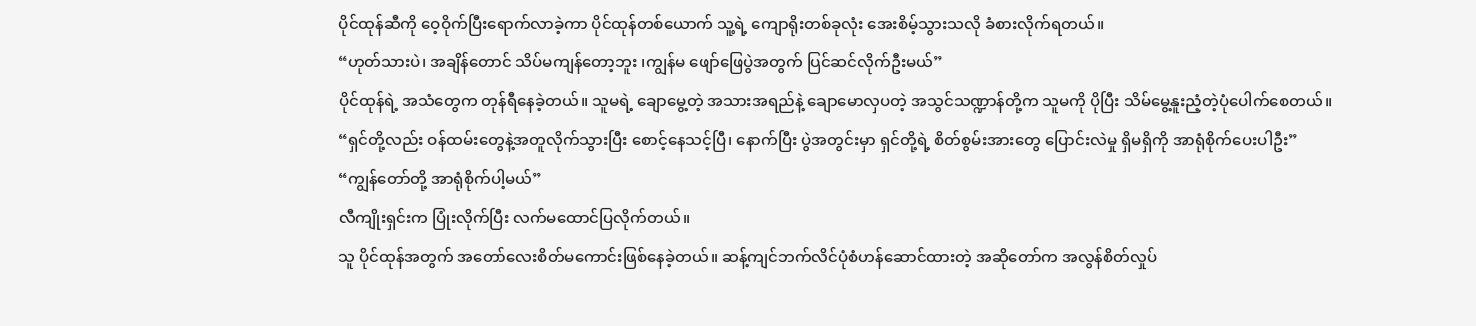ပိုင်ထုန်ဆီကို ဝေ့ဝိုက်ပြီးရောက်လာခဲ့ကာ ပိုင်ထုန်တစ်ယောက် သူ့ရဲ့ ကျောရိုးတစ်ခုလုံး အေးစိမ့်သွားသလို ခံစားလိုက်ရတယ်။
“ဟုတ်သားပဲ၊ အချိန်တောင် သိပ်မကျန်တော့ဘူး ၊ကျွန်မ ဖျော်ဖြေပွဲအတွက် ပြင်ဆင်လိုက်ဦးမယ်”
ပိုင်ထုန်ရဲ့ အသံတွေက တုန်ရီနေခဲ့တယ်။ သူမရဲ့ ချောမွေ့တဲ့ အသားအရည်နဲ့ ချောမောလှပတဲ့ အသွင်သဏ္ဍာန်တို့က သူမကို ပိုပြီး သိမ်မွေ့နူးညံ့တဲ့ပုံပေါက်စေတယ်။
“ရှင်တို့လည်း ဝန်ထမ်းတွေနဲ့အတူလိုက်သွားပြီး စောင့်နေသင့်ပြီ၊ နောက်ပြီး ပွဲအတွင်းမှာ ရှင်တို့ရဲ့ စိတ်စွမ်းအားတွေ ပြောင်းလဲမှု ရှိမရှိကို အာရုံစိုက်ပေးပါဦး”
“ကျွန်တော်တို့ အာရုံစိုက်ပါ့မယ်”
လီကျိုးရှင်းက ပြုံးလိုက်ပြီး လက်မထောင်ပြလိုက်တယ်။
သူ ပိုင်ထုန်အတွက် အတော်လေးစိတ်မကောင်းဖြစ်နေခဲ့တယ်။ ဆန့်ကျင်ဘက်လိင်ပုံစံဟန်ဆောင်ထားတဲ့ အဆိုတော်က အလွန်စိတ်လှုပ်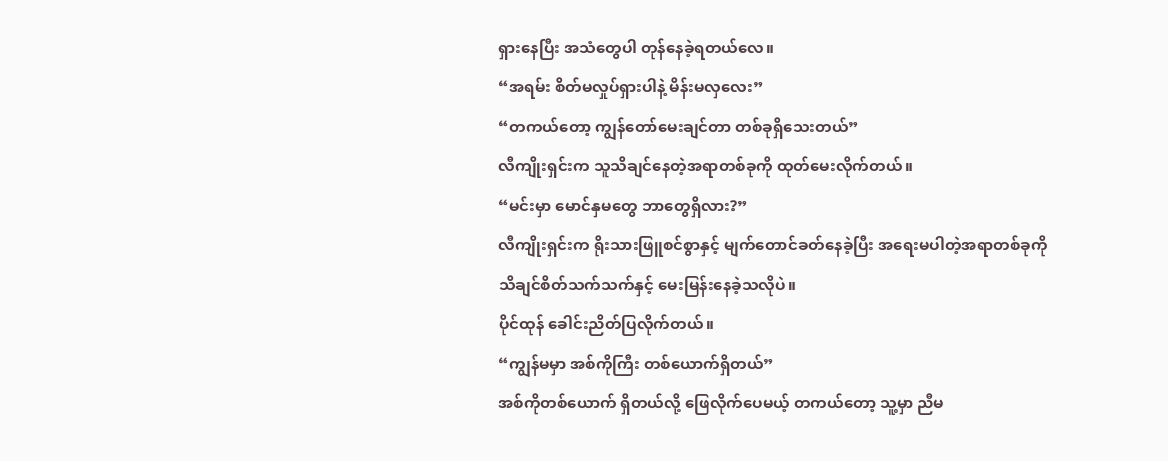ရှားနေပြီး အသံတွေပါ တုန်နေခဲ့ရတယ်လေ။
“အရမ်း စိတ်မလှုပ်ရှားပါနဲ့ မိန်းမလှလေး”
“တကယ်တော့ ကျွန်တော်မေးချင်တာ တစ်ခုရှိသေးတယ်”
လီကျိုးရှင်းက သူသိချင်နေတဲ့အရာတစ်ခုကို ထုတ်မေးလိုက်တယ်။
“မင်းမှာ မောင်နှမတွေ ဘာတွေရှိလား?”
လီကျိုးရှင်းက ရိုးသားဖြူစင်စွာနှင့် မျက်တောင်ခတ်နေခဲ့ပြီး အရေးမပါတဲ့အရာတစ်ခုကို သိချင်စိတ်သက်သက်နှင့် မေးမြန်းနေခဲ့သလိုပဲ။
ပိုင်ထုန် ခေါင်းညိတ်ပြလိုက်တယ်။
“ကျွန်မမှာ အစ်ကိုကြီး တစ်ယောက်ရှိတယ်”
အစ်ကိုတစ်ယောက် ရှိတယ်လို့ ဖြေလိုက်ပေမယ့် တကယ်တော့ သူ့မှာ ညီမ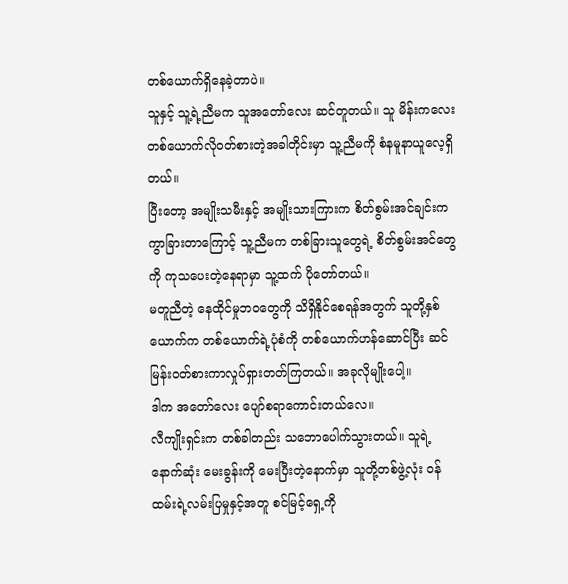တစ်ယောက်ရှိနေခဲ့တာပဲ။
သူနှင့် သူ့ရဲ့ညီမက သူအတော်လေး ဆင်တူတယ်။ သူ မိန်းကလေးတစ်ယောက်လိုဝတ်စားတဲ့အခါတိုင်းမှာ သူ့ညီမကို စံနမူနာယူလေ့ရှိတယ်။
ပြီးတော့ အမျိုးသမီးနှင့် အမျိုးသားကြားက စိတ်စွမ်းအင်ချင်းက ကွာခြားတာကြောင့် သူ့ညီမက တစ်ခြားသူတွေရဲ့ စိတ်စွမ်းအင်တွေကို ကုသပေးတဲ့နေရာမှာ သူ့ထက် ပိုတော်တယ်။
မတူညီတဲ့ နေထိုင်မှုဘဝတွေကို သိရှိနိုင်စေရန်အတွက် သူတို့နှစ်ယောက်က တစ်ယောက်ရဲ့ပုံစံကို တစ်ယောက်ဟန်ဆောင်ပြီး ဆင်မြန်းဝတ်စားကာလှုပ်ရှားတတ်ကြတယ်။ အခုလိုမျိုးပေါ့။
ဒါက အတော်လေး ပျော်စရာကောင်းတယ်လေ။
လီကျိုးရှင်းက တစ်ခါတည်း သဘောပေါက်သွားတယ်။ သူရဲ့ နောက်ဆုံး မေးခွန်းကို မေးပြီးတဲ့နောက်မှာ သူတို့တစ်ဖွဲ့လုံး ဝန်ထမ်းရဲ့လမ်းပြမှုနှင့်အတူ စင်မြင့်ရှေ့ကို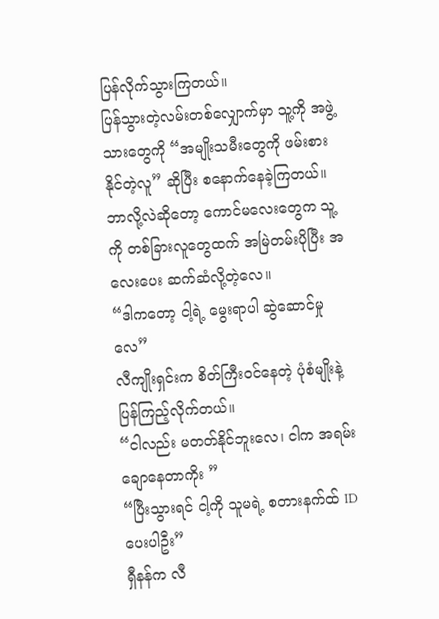ပြန်လိုက်သွားကြတယ်။
ပြန်သွားတဲ့လမ်းတစ်လျှောက်မှာ သူ့ကို အဖွဲ့သားတွေကို “အမျိုးသမီးတွေကို ဖမ်းစားနိုင်တဲ့လူ” ဆိုပြီး စနောက်နေခဲ့ကြတယ်။
ဘာလို့လဲဆိုတော့ ကောင်မလေးတွေက သူ့ကို တစ်ခြားလူတွေထက် အမြဲတမ်းပိုပြီး အလေးပေး ဆက်ဆံလို့တဲ့လေ။
“ဒါကတော့ ငါ့ရဲ့ မွေးရာပါ ဆွဲဆောင်မှုလေ”
လီကျိုးရှင်းက စိတ်ကြီးဝင်နေတဲ့ ပုံစံမျိုးနဲ့ ပြန်ကြည့်လိုက်တယ်။
“ငါလည်း မတတ်နိုင်ဘူးလေ၊ ငါက အရမ်းချောနေတာကိုး ”
“ပြီးသွားရင် ငါ့ကို သူမရဲ့ စတားနက်ထ် ID ပေးပါဦး”
ရှီနန်က လီ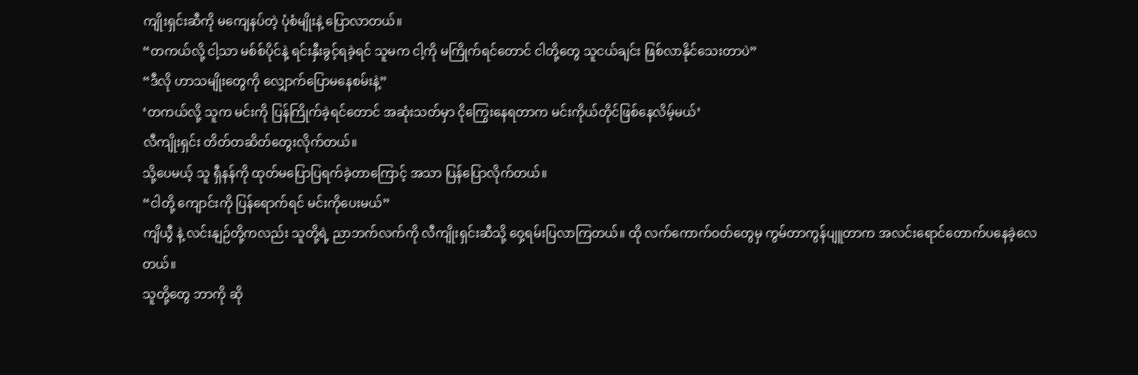ကျိုးရှင်းဆီကို မကျေနပ်တဲ့ ပုံစံမျိုးနဲ့ ပြောလာတယ်။
“တကယ်လို့ ငါ့သာ မစ်စ်ပိုင်နဲ့ ရင်းနှီးခွင့်ရခဲ့ရင် သူမက ငါ့ကို မကြိုက်ရင်တောင် ငါတို့တွေ သူငယ်ချင်း ဖြစ်လာနိုင်သေးတာပဲ”
“ဒီလို ဟာသမျိုးတွေကို လျှောက်ပြောမနေစမ်းနဲ့”
‘တကယ်လို့ သူက မင်းကို ပြန်ကြိုက်ခဲ့ရင်တောင် အဆုံးသတ်မှာ ငိုကြွေးနေရတာက မင်းကိုယ်တိုင်ဖြစ်နေလိမ့်မယ်’
လီကျိုးရှင်း တိတ်တဆိတ်တွေးလိုက်တယ်။
သို့ပေမယ့် သူ ရှီနန်ကို ထုတ်မပြောပြရက်ခဲ့တာကြောင့် အသာ ပြန်ပြောလိုက်တယ်။
“ငါတို့ ကျောင်းကို ပြန်ရောက်ရင် မင်းကိုပေးမယ်”
ကျိယွီ နဲ့ လင်းနျဉ်တို့ကလည်း သူတို့ရဲ့ ညာဘက်လက်ကို လီကျိုးရှင်းဆီသို့ ဝှေ့ရမ်းပြလာကြတယ်။ ထို လက်ကောက်ဝတ်တွေမှ ကွမ်တာကွန်ပျူတာက အလင်းရောင်တောက်ပနေခဲ့လေတယ်။
သူတို့တွေ ဘာကို ဆို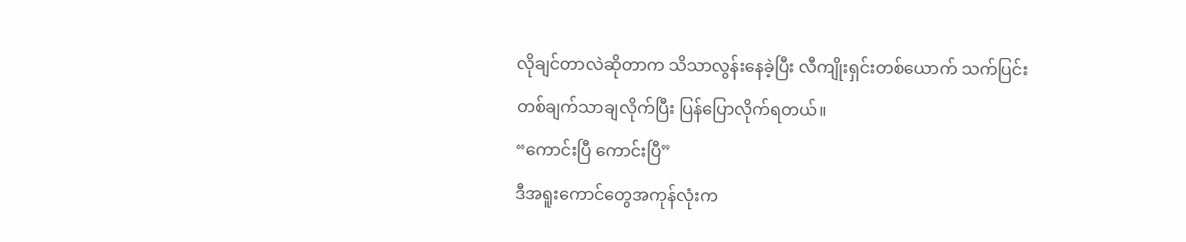လိုချင်တာလဲဆိုတာက သိသာလွန်းနေခဲ့ပြီး လီကျိုးရှင်းတစ်ယောက် သက်ပြင်းတစ်ချက်သာချလိုက်ပြီး ပြန်ပြောလိုက်ရတယ်။
“ကောင်းပြီ ကောင်းပြီ”
ဒီအရူးကောင်တွေအကုန်လုံးက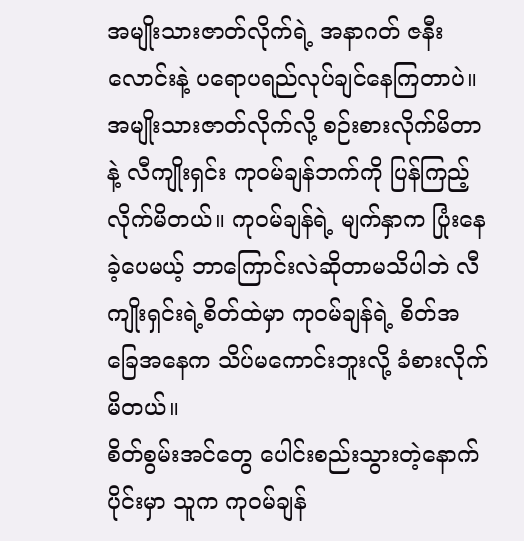အမျိုးသားဇာတ်လိုက်ရဲ့ အနာဂတ် ဇနီးလောင်းနဲ့ ပရောပရည်လုပ်ချင်နေကြတာပဲ။
အမျိုးသားဇာတ်လိုက်လို့ စဉ်းစားလိုက်မိတာနဲ့ လီကျိုးရှင်း ကုဝမ်ချန်ဘက်ကို ပြန်ကြည့်လိုက်မိတယ်။ ကုဝမ်ချန်ရဲ့ မျက်နှာက ပြုံးနေခဲ့ပေမယ့် ဘာကြောင်းလဲဆိုတာမသိပါဘဲ လီကျိုးရှင်းရဲ့စိတ်ထဲမှာ ကုဝမ်ချန်ရဲ့ စိတ်အခြေအနေက သိပ်မကောင်းဘူးလို့ ခံစားလိုက်မိတယ်။
စိတ်စွမ်းအင်တွေ ပေါင်းစည်းသွားတဲ့နောက်ပိုင်းမှာ သူက ကုဝမ်ချန်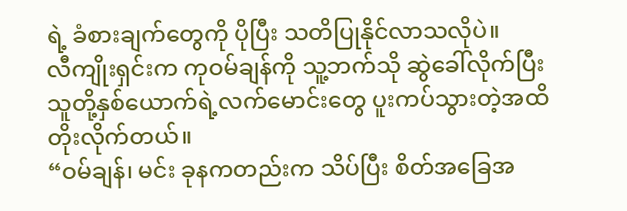ရဲ့ ခံစားချက်တွေကို ပိုပြီး သတိပြုနိုင်လာသလိုပဲ။
လီကျိုးရှင်းက ကုဝမ်ချန်ကို သူ့ဘက်သို ဆွဲခေါ်လိုက်ပြီး သူတို့နှစ်ယောက်ရဲ့လက်မောင်းတွေ ပူးကပ်သွားတဲ့အထိ တိုးလိုက်တယ်။
“ဝမ်ချန်၊ မင်း ခုနကတည်းက သိပ်ပြီး စိတ်အခြေအ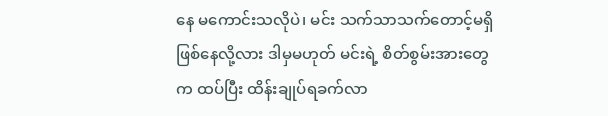နေ မကောင်းသလိုပဲ၊ မင်း သက်သာသက်တောင့်မရှိဖြစ်နေလို့လား ဒါမှမဟုတ် မင်းရဲ့ စိတ်စွမ်းအားတွေက ထပ်ပြီး ထိန်းချုပ်ရခက်လာ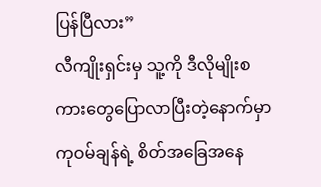ပြန်ပြီလား”
လီကျိုးရှင်းမှ သူ့ကို ဒီလိုမျိုးစကားတွေပြောလာပြီးတဲ့နောက်မှာ ကုဝမ်ချန်ရဲ့ စိတ်အခြေအနေ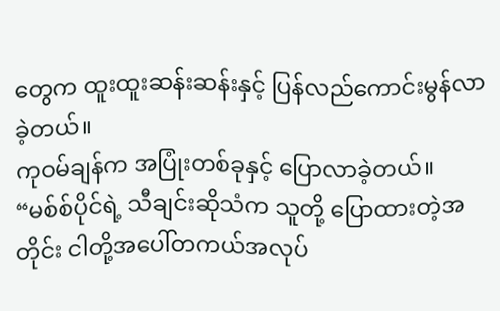တွေက ထူးထူးဆန်းဆန်းနှင့် ပြန်လည်ကောင်းမွန်လာခဲ့တယ်။
ကုဝမ်ချန်က အပြုံးတစ်ခုနှင့် ပြောလာခဲ့တယ်။
“မစ်စ်ပိုင်ရဲ့ သီချင်းဆိုသံက သူတို့ ပြောထားတဲ့အတိုင်း ငါတို့အပေါ်တကယ်အလုပ်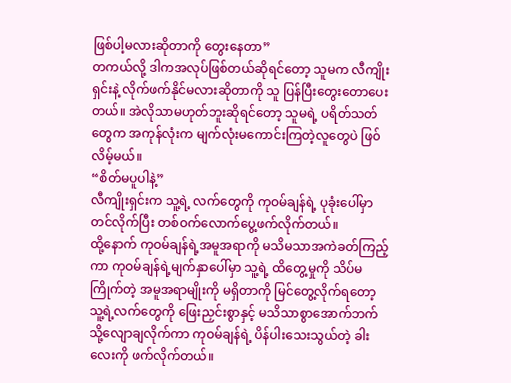ဖြစ်ပါ့မလားဆိုတာကို တွေးနေတာ”
တကယ်လို့ ဒါကအလုပ်ဖြစ်တယ်ဆိုရင်တော့ သူမက လီကျိုးရှင်းနဲ့ လိုက်ဖက်နိုင်မလားဆိုတာကို သူ ပြန်ပြီးတွေးတောပေးတယ်။ အဲလိုသာမဟုတ်ဘူးဆိုရင်တော့ သူမရဲ့ ပရိတ်သတ်တွေက အကုန်လုံးက မျက်လုံးမကောင်းကြတဲ့လူတွေပဲ ဖြ၀်လိမ့်မယ်။
“စိတ်မပူပါနဲ့”
လီကျိုးရှင်းက သူ့ရဲ့ လက်တွေကို ကုဝမ်ချန်ရဲ့ ပုခုံးပေါ်မှာတင်လိုက်ပြီး တစ်ဝက်လောက်ပွေ့ဖက်လိုက်တယ်။
ထို့နောက် ကုဝမ်ချန်ရဲ့အမူအရာကို မသိမသာအကဲခတ်ကြည့်ကာ ကုဝမ်ချန်ရဲ့မျက်နှာပေါ်မှာ သူ့ရဲ့ ထိတွေ့မှုကို သိပ်မကြိုက်တဲ့ အမူအရာမျိုးကို မရှိတာကို မြင်တွေ့လိုက်ရတော့ သူ့ရဲ့လက်တွေကို ဖြေးညှင်းစွာနှင့် မသိသာစွာအောက်ဘက်သို့လျောချလိုက်ကာ ကုဝမ်ချန်ရဲ့ ပိန်ပါးသေးသွယ်တဲ့ ခါးလေးကို ဖက်လိုက်တယ်။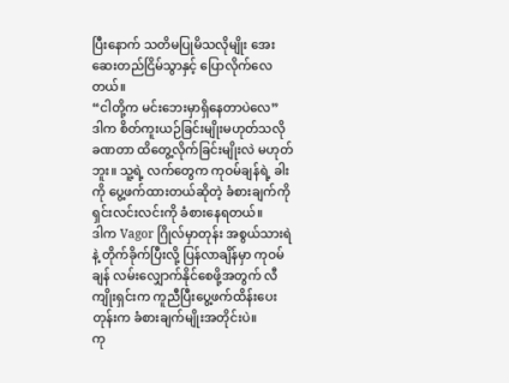ပြီးနောက် သတိမပြုမိသလိုမျိုး အေးဆေးတည်ငြိမ်သွာနှင့် ပြောလိုက်လေတယ်။
“ငါတို့က မင်းဘေးမှာရှိနေတာပဲလေ”
ဒါက စိတ်ကူးယဉ်ခြင်းမျိုးမဟုတ်သလို ခဏတာ ထိတွေ့လိုက်ခြင်းမျိုးလဲ မဟုတ်ဘူး။ သူ့ရဲ့ လက်တွေက ကုဝမ်ချန်ရဲ့ ခါးကို ပွေ့ဖက်ထားတယ်ဆိုတဲ့ ခံစားချက်ကို ရှင်းလင်းလင်းကို ခံစားနေရတယ်။
ဒါက Vagor ဂြိုလ်မှာတုန်း အစွယ်သားရဲနဲ့ တိုက်ခိုက်ပြီးလို့ ပြန်လာချိန်မှာ ကုဝမ်ချန် လမ်းလျှောက်နိုင်စေဖို့အတွက် လီကျိုးရှင်းက ကူညီပြီးပွေ့ဖက်ထိန်းပေးတုန်းက ခံစားချက်မျိုးအတိုင်းပဲ။
ကု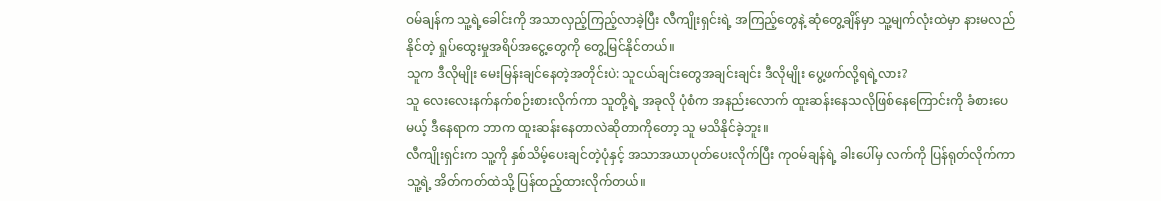ဝမ်ချန်က သူ့ရဲ့ခေါင်းကို အသာလှည့်ကြည့်လာခဲ့ပြီး လီကျိုးရှင်းရဲ့ အကြည့်တွေနဲ့ ဆုံတွေ့ချိန်မှာ သူ့မျက်လုံးထဲမှာ နားမလည်နိုင်တဲ့ ရှုပ်ထွေးမှုအရိပ်အငွေ့တွေကို တွေ့မြင်နိုင်တယ်။
သူက ဒီလိုမျိုး မေးမြန်းချင်နေတဲ့အတိုင်းပဲ: သူငယ်ချင်းတွေအချင်းချင်း ဒီလိုမျိုး ပွေ့ဖက်လို့ရရဲ့လား?
သူ လေးလေးနက်နက်စဉ်းစားလိုက်ကာ သူတို့ရဲ့ အခုလို ပုံစံက အနည်းလောက် ထူးဆန်းနေသလိုဖြစ်နေကြောင်းကို ခံစားပေမယ့် ဒီနေရာက ဘာက ထူးဆန်းနေတာလဲဆိုတာကိုတော့ သူ မသိနိုင်ခဲ့ဘူး။
လီကျိုးရှင်းက သူ့ကို နှစ်သိမ့်ပေးချင်တဲ့ပုံနှင့် အသာအယာပုတ်ပေးလိုက်ပြီး ကုဝမ်ချန်ရဲ့ ခါးပေါ်မှ လက်ကို ပြန်ရုတ်လိုက်ကာ သူ့ရဲ့ အိတ်ကတ်ထဲသို့ ပြန်ထည့်ထားလိုက်တယ်။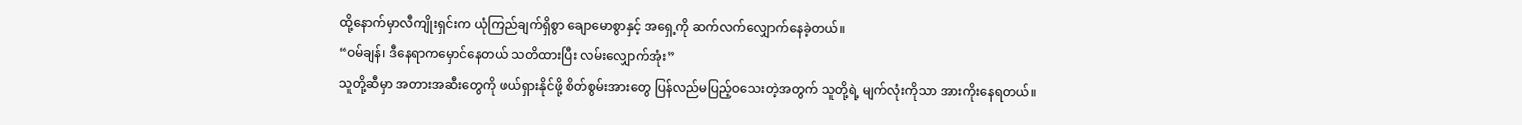ထို့နောက်မှာလီကျိုးရှင်းက ယုံကြည်ချက်ရှိစွာ ချောမောစွာနှင့် အရှေ့ကို ဆက်လက်လျှောက်နေခဲ့တယ်။
“ဝမ်ချန်၊ ဒီနေရာကမှောင်နေတယ် သတိထားပြီး လမ်းလျှောက်အုံး”
သူတို့ဆီမှာ အတားအဆီးတွေကို ဖယ်ရှားနိုင်ဖို့ စိတ်စွမ်းအားတွေ ပြန်လည်မပြည့်ဝသေးတဲ့အတွက် သူတို့ရဲ့ မျက်လုံးကိုသာ အားကိုးနေရတယ်။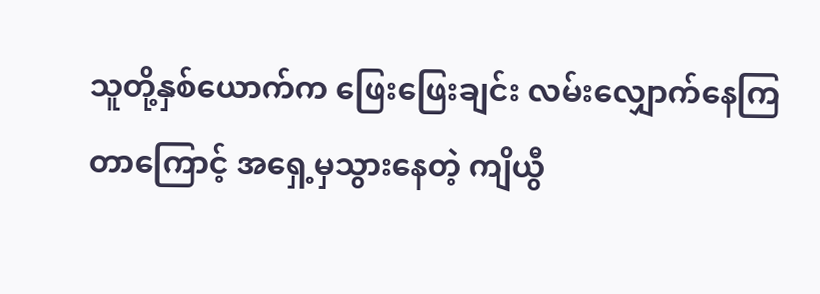သူတို့နှစ်ယောက်က ဖြေးဖြေးချင်း လမ်းလျှောက်နေကြတာကြောင့် အရှေ့မှသွားနေတဲ့ ကျိယွီ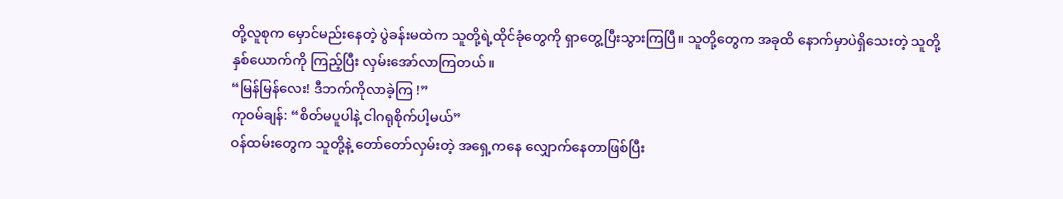တို့လူစုက မှောင်မည်းနေတဲ့ ပွဲခန်းမထဲက သူတို့ရဲ့ထိုင်ခုံတွေကို ရှာတွေ့ပြီးသွားကြပြီ။ သူတို့တွေက အခုထိ နောက်မှာပဲရှိသေးတဲ့ သူတို့နှစ်ယောက်ကို ကြည့်ပြီး လှမ်းအော်လာကြတယ်။
“မြန်မြန်လေး! ဒီဘက်ကိုလာခဲ့ကြ !”
ကုဝမ်ချန်: “စိတ်မပူပါနဲ့ ငါဂရုစိုက်ပါ့မယ်”
ဝန်ထမ်းတွေက သူတို့နဲ့ တော်တော်လှမ်းတဲ့ အရှေ့ကနေ လျှောက်နေတာဖြစ်ပြီး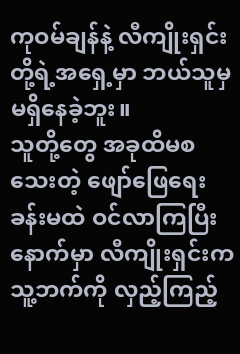ကုဝမ်ချန်နဲ့ လီကျိုးရှင်းတို့ရဲ့အရှေ့မှာ ဘယ်သူမှ မရှိနေခဲ့ဘူး။
သူတို့တွေ အခုထိမစသေးတဲ့ ဖျော်ဖြေရေးခန်းမထဲ ဝင်လာကြပြီးနောက်မှာ လီကျိုးရှင်းက သူ့ဘက်ကို လှည့်ကြည့်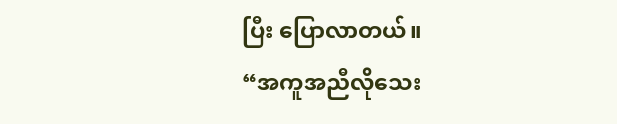ပြီး ပြောလာတယ်။
“အကူအညီလိုသေး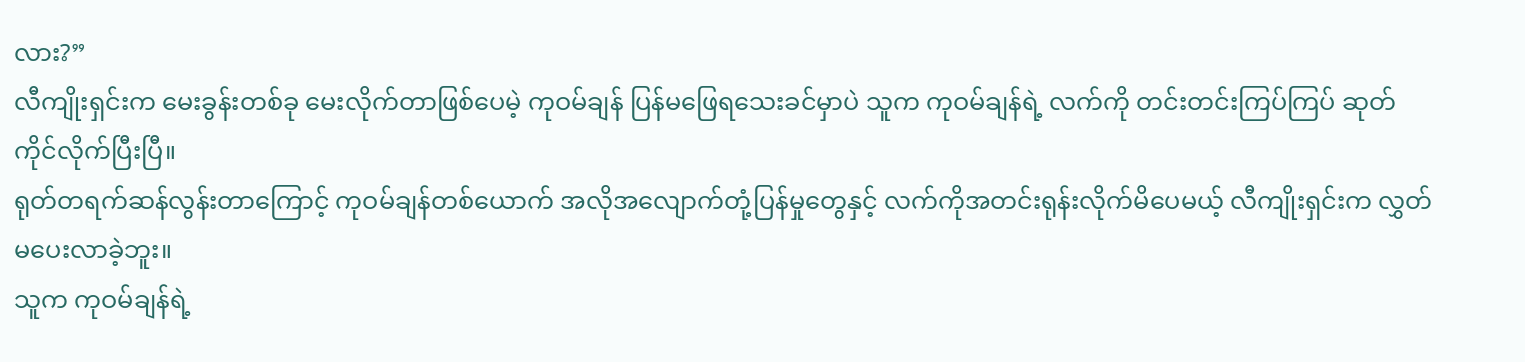လား?”
လီကျိုးရှင်းက မေးခွန်းတစ်ခု မေးလိုက်တာဖြစ်ပေမဲ့ ကုဝမ်ချန် ပြန်မဖြေရသေးခင်မှာပဲ သူက ကုဝမ်ချန်ရဲ့ လက်ကို တင်းတင်းကြပ်ကြပ် ဆုတ်ကိုင်လိုက်ပြီးပြီ။
ရုတ်တရက်ဆန်လွန်းတာကြောင့် ကုဝမ်ချန်တစ်ယောက် အလိုအလျောက်တုံ့ပြန်မှုတွေနှင့် လက်ကိုအတင်းရုန်းလိုက်မိပေမယ့် လီကျိုးရှင်းက လွှတ်မပေးလာခဲ့ဘူး။
သူက ကုဝမ်ချန်ရဲ့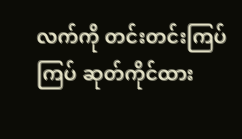လက်ကို တင်းတင်းကြပ်ကြပ် ဆုတ်ကိုင်ထား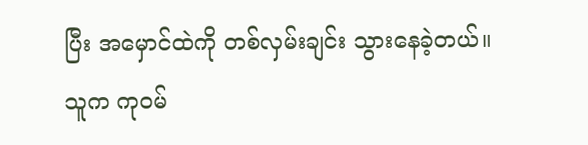ပြီး အမှောင်ထဲကို တစ်လှမ်းချင်း သွားနေခဲ့တယ်။
သူက ကုဝမ်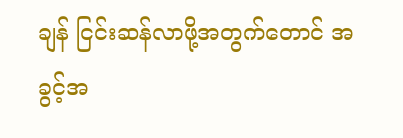ချန် ငြင်းဆန်လာဖို့အတွက်တောင် အခွင့်အ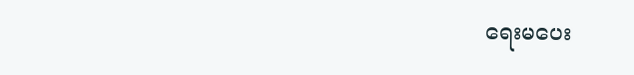ရေးမပေး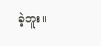ခဲ့ဘူး။